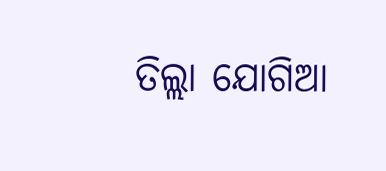ତିଲ୍ଲା ଯୋଗିଆ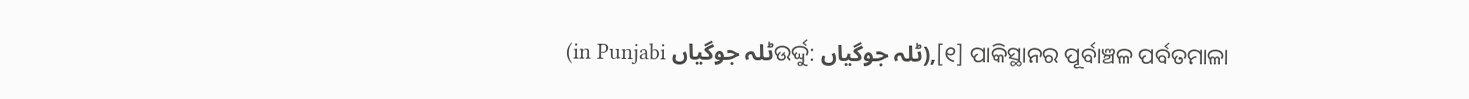(in Punjabi ٹلہ جوگیاںଉର୍ଦ୍ଦୁ: ٹلہ جوگیاں),[୧] ପାକିସ୍ଥାନର ପୂର୍ବାଞ୍ଚଳ ପର୍ବତମାଳା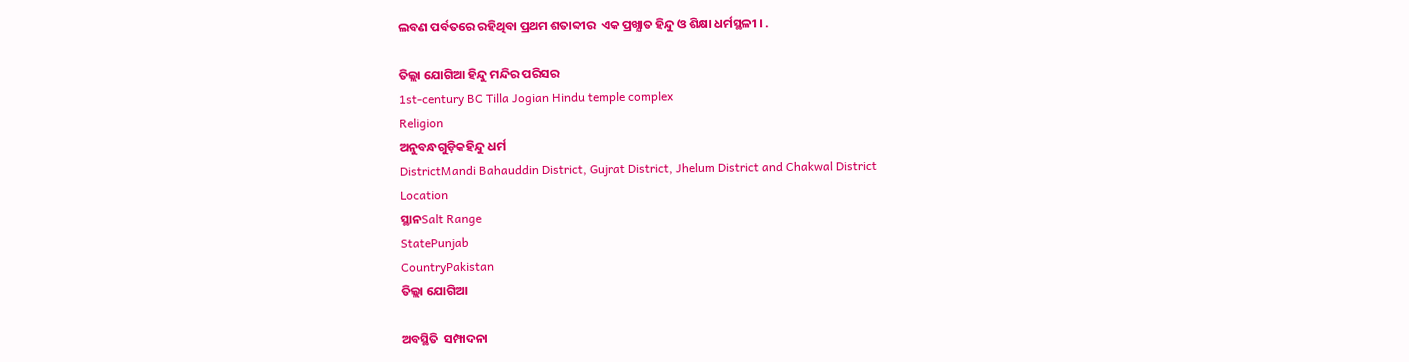ଲବଣ ପର୍ବତରେ ରହିଥିବା ପ୍ରଥମ ଶତାବ୍ଦୀର  ଏକ ପ୍ରଖ୍ଯାତ ହିନ୍ଦୁ ଓ ଶିକ୍ଷା ଧର୍ମସ୍ଥଳୀ । .

ତିଲ୍ଲା ଯୋଗିଆ ହିନ୍ଦୁ ମନ୍ଦିର ପରିସର
1st-century BC Tilla Jogian Hindu temple complex
Religion
ଅନୁବନ୍ଧଗୁଡ଼ିକହିନ୍ଦୁ ଧର୍ମ
DistrictMandi Bahauddin District, Gujrat District, Jhelum District and Chakwal District
Location
ସ୍ଥାନSalt Range
StatePunjab
CountryPakistan
ତିଲ୍ଲା ଯୋଗିଆ

ଅବସ୍ଥିତି  ସମ୍ପାଦନା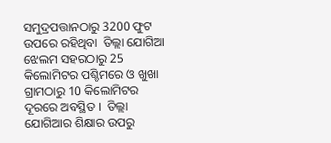ସମୁଦ୍ରପତ୍ତାନଠାରୁ 3200 ଫୁଟ ଉପରେ ରହିଥିବା  ତିଲ୍ଲା ଯୋଗିଆ ଝେଲମ ସହରଠାରୁ 25 କିଲୋମିଟର ପଶ୍ଚିମରେ ଓ ଖୁଖା ଗ୍ରାମଠାରୁ 10 କିଲୋମିଟର ଦୂରରେ ଅବସ୍ଥିତ ।  ତିଲ୍ଲା ଯୋଗିଆର ଶିକ୍ଷାର ଉପରୁ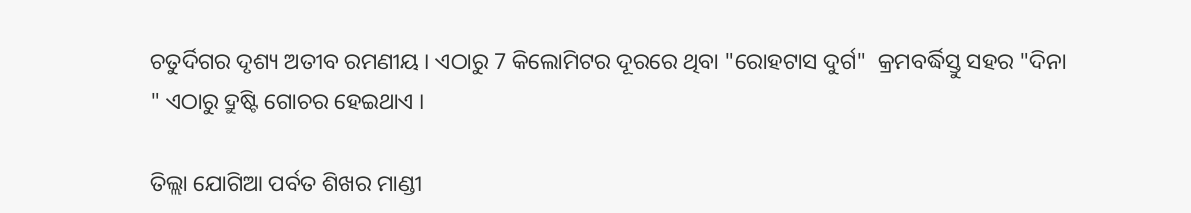ଚତୁର୍ଦିଗର ଦୃଶ୍ୟ ଅତୀବ ରମଣୀୟ । ଏଠାରୁ 7 କିଲୋମିଟର ଦୂରରେ ଥିବା "ରୋହଟାସ ଦୁର୍ଗ"  କ୍ରମବର୍ଦ୍ଧିସ୍ତୁ ସହର "ଦିନା " ଏଠାରୁ ଦ୍ରୁଷ୍ଟି ଗୋଚର ହେଇଥାଏ ।

ତିଲ୍ଲା ଯୋଗିଆ ପର୍ବତ ଶିଖର ମାଣ୍ଡୀ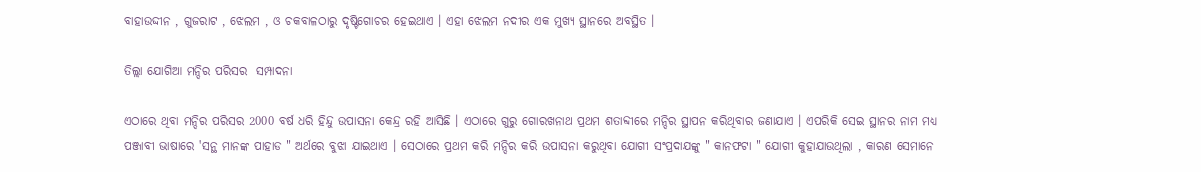ବାହାଉଦ୍ଦୀନ , ଗୁଜରାଟ , ଝେଲମ , ଓ ଚକବାଳଠାରୁ ଦୃଷ୍ଟିଗୋଚର ହେଇଥାଏ । ଏହା ଝେଲମ ନଦୀର ଏକ ମୁଖ୍ୟ ସ୍ଥାନରେ ଅବସ୍ଥିତ ।

ତିଲ୍ଲା ଯୋଗିଆ ମନ୍ଦିର ପରିସର  ସମ୍ପାଦନା

ଏଠାରେ ଥିବା ମନ୍ଦିର ପରିସର 2000 ବର୍ଷ ଧରି ହିନ୍ଦୁ ଉପାସନା କେନ୍ଦ୍ର ରହି ଆସିଛି । ଏଠାରେ ଗୁରୁ ଗୋରଖନାଥ ପ୍ରଥମ ଶତାବ୍ଦୀରେ ମନ୍ଦିର ସ୍ଥାପନ କରିଥିବାର ଜଣାଯାଏ । ଏପରିକି ସେଇ ସ୍ଥାନର ନାମ ମଧ୍ୟ ପଞ୍ଜାବୀ ଭାଷାରେ 'ସନ୍ଥ ମାନଙ୍କ ପାହାଡ " ଅର୍ଥରେ ବୁଝା ଯାଇଥାଏ । ସେଠାରେ ପ୍ରଥମ କରି ମନ୍ଦିର କରି ଉପାସନା କରୁଥିବା ଯୋଗୀ ସଂପ୍ରଦାଯଙ୍କୁ " କାନଫଟା " ଯୋଗୀ କୁହାଯାଉଥିଲା , କାରଣ ସେମାନେ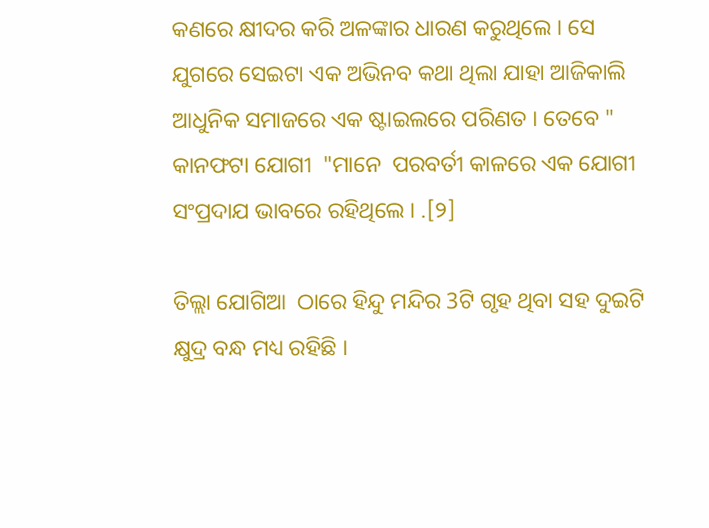କଣରେ କ୍ଷୀଦର କରି ଅଳଙ୍କାର ଧାରଣ କରୁଥିଲେ । ସେ ଯୁଗରେ ସେଇଟା ଏକ ଅଭିନବ କଥା ଥିଲା ଯାହା ଆଜିକାଲି ଆଧୁନିକ ସମାଜରେ ଏକ ଷ୍ଟାଇଲରେ ପରିଣତ । ତେବେ " କାନଫଟା ଯୋଗୀ  "ମାନେ  ପରବର୍ତୀ କାଳରେ ଏକ ଯୋଗୀ ସଂପ୍ରଦାଯ ଭାବରେ ରହିଥିଲେ । .[୨]

ତିଲ୍ଲା ଯୋଗିଆ  ଠାରେ ହିନ୍ଦୁ ମନ୍ଦିର 3ଟି ଗୃହ ଥିବା ସହ ଦୁଇଟି କ୍ଷୁଦ୍ର ବନ୍ଧ ମଧ୍ୟ ରହିଛି ।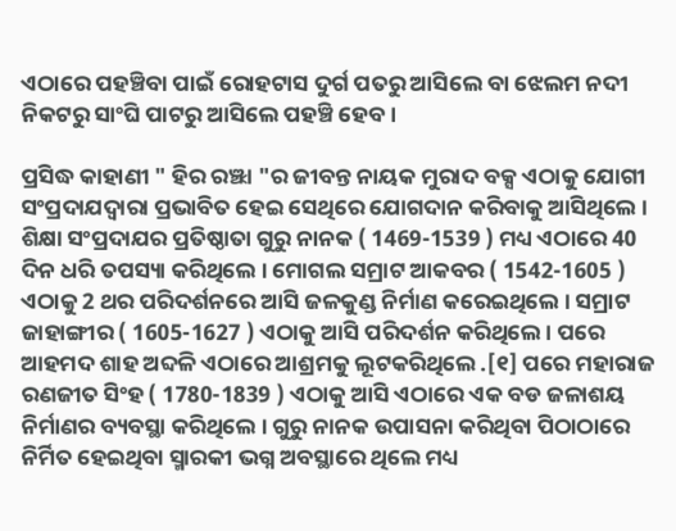ଏଠାରେ ପହଞ୍ଚିବା ପାଇଁ ରୋହଟାସ ଦୁର୍ଗ ପତରୁ ଆସିଲେ ବା ଝେଲମ ନଦୀ ନିକଟରୁ ସାଂଘି ପାଟରୁ ଆସିଲେ ପହଞ୍ଚି ହେବ ।

ପ୍ରସିଦ୍ଧ କାହାଣୀ " ହିର ରଞ୍ଝା "ର ଜୀବନ୍ତ ନାୟକ ମୁରାଦ ବକ୍ସ ଏଠାକୁ ଯୋଗୀ ସଂପ୍ରଦାଯଦ୍ୱାରା ପ୍ରଭାବିତ ହେଇ ସେଥିରେ ଯୋଗଦାନ କରିବାକୁ ଆସିଥିଲେ । ଶିକ୍ଷା ସଂପ୍ରଦାଯର ପ୍ରତିଷ୍ଠାତା ଗୁରୁ ନାନକ ( 1469-1539 ) ମଧ୍ୟ ଏଠାରେ 40 ଦିନ ଧରି ତପସ୍ୟା କରିଥିଲେ । ମୋଗଲ ସମ୍ରାଟ ଆକବର ( 1542-1605 ) ଏଠାକୁ 2 ଥର ପରିଦର୍ଶନରେ ଆସି ଜଳକୁଣ୍ଡ ନିର୍ମାଣ କରେଇଥିଲେ । ସମ୍ରାଟ ଜାହାଙ୍ଗୀର ( 1605-1627 ) ଏଠାକୁ ଆସି ପରିଦର୍ଶନ କରିଥିଲେ । ପରେ ଆହମଦ ଶାହ ଅବ୍ଦଳି ଏଠାରେ ଆଶ୍ରମକୁ ଲୂଟକରିଥିଲେ .[୧] ପରେ ମହାରାଜ ରଣଜୀତ ସିଂହ ( 1780-1839 ) ଏଠାକୁ ଆସି ଏଠାରେ ଏକ ବଡ ଜଳାଶୟ ନିର୍ମାଣର ବ୍ୟବସ୍ଥା କରିଥିଲେ । ଗୁରୁ ନାନକ ଉପାସନା କରିଥିବା ପିଠାଠାରେ ନିର୍ମିତ ହେଇଥିବା ସ୍ମାରକୀ ଭଗ୍ନ ଅବସ୍ଥାରେ ଥିଲେ ମଧ୍ୟ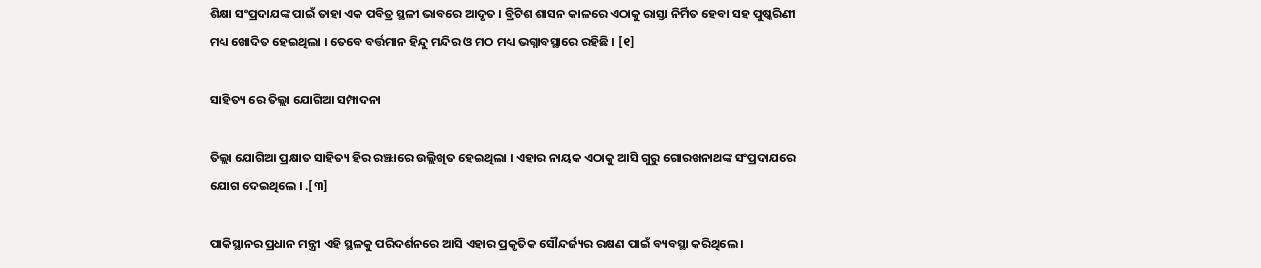ଶିକ୍ଷା ସଂପ୍ରଦାଯଙ୍କ ପାଇଁ ତାହା ଏକ ପବିତ୍ର ସ୍ଥଳୀ ଭାବରେ ଆଦୃତ । ବ୍ରିଟିଶ ଶାସନ କାଳରେ ଏଠାକୁ ରାସ୍ତା ନିର୍ମିତ ହେବା ସହ ପୁଷ୍କରିଣୀ ମଧ୍ୟ ଖୋଦିତ ହେଇଥିଲା । ତେବେ ବର୍ତ୍ତମାନ ହିନ୍ଦୁ ମନ୍ଦିର ଓ ମଠ ମଧ୍ୟ ଭଗ୍ନାବସ୍ଥାରେ ରହିଛି । [୧]

ସାହିତ୍ୟ ରେ ତିଲ୍ଲା ଯୋଗିଆ ସମ୍ପାଦନା

ତିଲ୍ଲା ଯୋଗିଆ ପ୍ରକ୍ଷାତ ସାହିତ୍ୟ ହିର ରଞ୍ଝାରେ ଉଲ୍ଲିଖିତ ହେଇଥିଲା । ଏହାର ନାୟକ ଏଠାକୁ ଆସି ଗୁରୁ ଗୋରଖନାଥଙ୍କ ସଂପ୍ରଦାଯରେ ଯୋଗ ଦେଇଥିଲେ । .[୩]

ପାକିସ୍ଥାନର ପ୍ରଧାନ ମନ୍ତ୍ରୀ ଏହି ସ୍ଥଳକୁ ପରିଦର୍ଶନରେ ଆସି ଏହାର ପ୍ରକୃତିକ ସୌନ୍ଦର୍ଜ୍ୟର ରକ୍ଷଣ ପାଇଁ ବ୍ୟବସ୍ଥା କରିଥିଲେ ।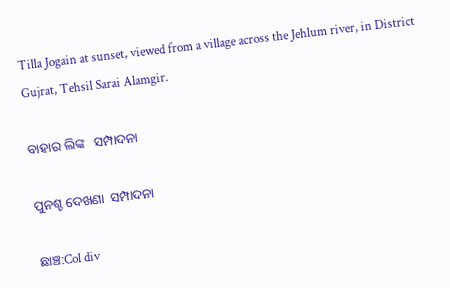Tilla Jogain at sunset, viewed from a village across the Jehlum river, in District Gujrat, Tehsil Sarai Alamgir.

ବାହାର ଲିଙ୍କ   ସମ୍ପାଦନା

ପୁନଶ୍ଚ ଦେଖଣା  ସମ୍ପାଦନା

ଛାଞ୍ଚ:Col div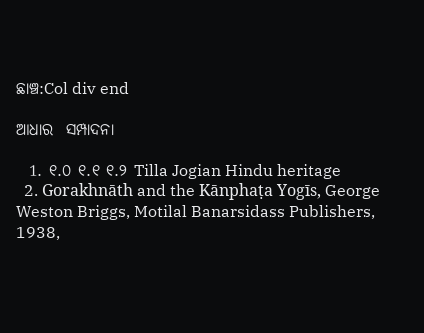ଛାଞ୍ଚ:Col div end

ଆଧାର  ସମ୍ପାଦନା

  1. ୧.୦ ୧.୧ ୧.୨ Tilla Jogian Hindu heritage
  2. Gorakhnāth and the Kānphaṭa Yogīs, George Weston Briggs, Motilal Banarsidass Publishers, 1938,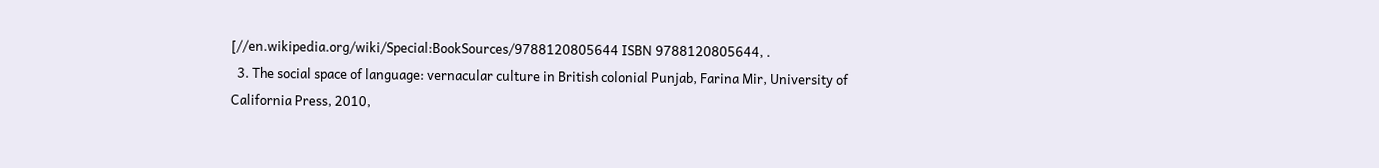[//en.wikipedia.org/wiki/Special:BookSources/9788120805644 ISBN 9788120805644, .
  3. The social space of language: vernacular culture in British colonial Punjab, Farina Mir, University of California Press, 2010,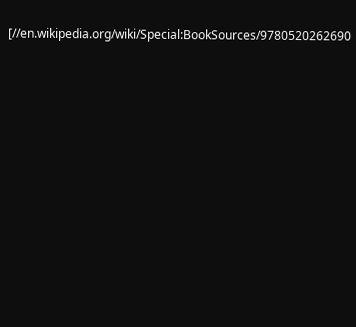[//en.wikipedia.org/wiki/Special:BookSources/9780520262690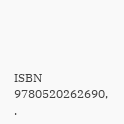ISBN 9780520262690, .